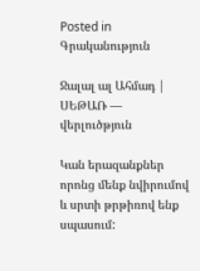Posted in Գրականություն

Ջալալ ալ Ահմադ | ՍԵԹԱՌ — վերլուծթյուն

Կան երազանքներ  որոնց մենք նվիրումով և սրտի թրթիռով ենք սպասում: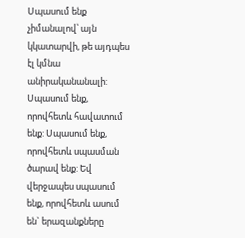Սպասում ենք չիմանալով՝ այն կկատարվի, թե այդպես էլ կմնա անիրականանալի: Սպասում ենք, որովհետև հավատում ենք: Սպասում ենք, որովհետև սպասման ծարավ ենք: Եվ վերջապես սպասում ենք, որովհետև ասում են` երազանքները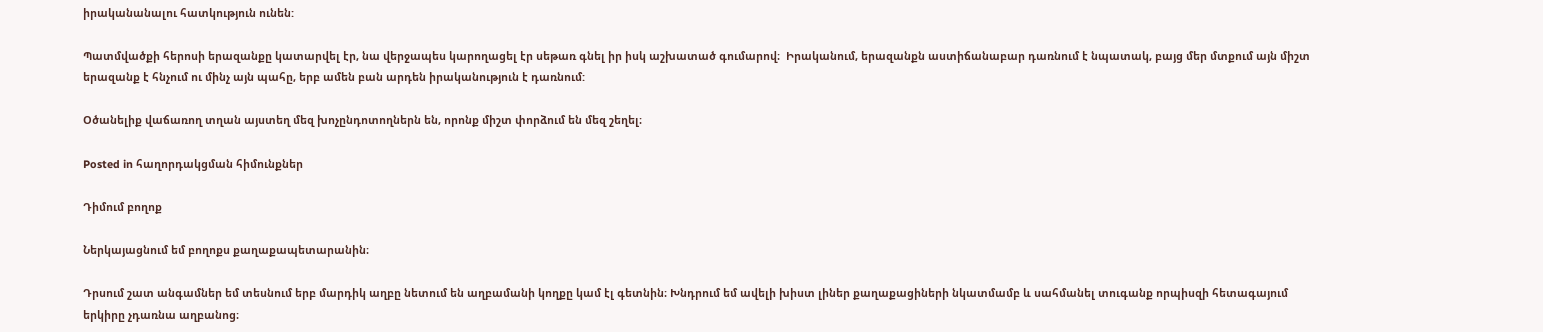իրականանալու հատկություն ունեն:

Պատմվածքի հերոսի երազանքը կատարվել էր, նա վերջապես կարողացել էր սեթառ գնել իր իսկ աշխատած գումարով։  Իրականում, երազանքն աստիճանաբար դառնում է նպատակ, բայց մեր մտքում այն միշտ երազանք է հնչում ու մինչ այն պահը, երբ ամեն բան արդեն իրականություն է դառնում:

Օծանելիք վաճառող տղան այստեղ մեզ խոչընդոտողներն են, որոնք միշտ փորձում են մեզ շեղել։

Posted in հաղորդակցման հիմունքներ

Դիմում բողոք

Ներկայացնում եմ բողոքս քաղաքապետարանին։

Դրսում շատ անգամներ եմ տեսնում երբ մարդիկ աղբը նետում են աղբամանի կողքը կամ էլ գետնին։ Խնդրում եմ ավելի խիստ լիներ քաղաքացիների նկատմամբ և սահմանել տուգանք որպիսզի հետագայում երկիրը չդառնա աղբանոց։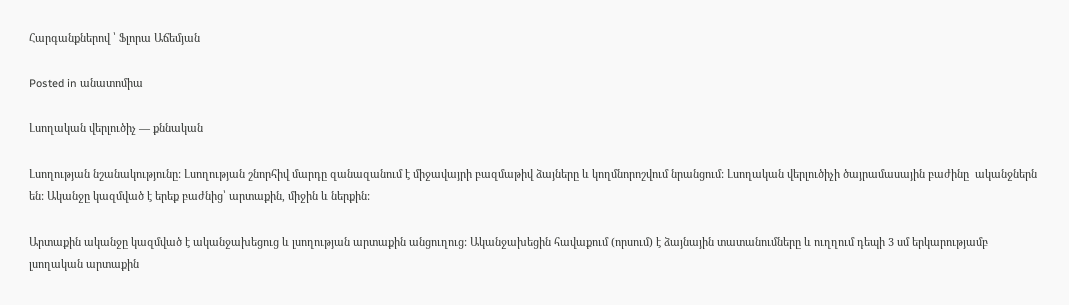Հարգանքներով ՝ Ֆլորա Աճեմյան

Posted in անատոմիա

Լսողական վերլուծիչ — քննական

Լսողության նշանակությունը: Լսողության շնորհիվ մարդը զանազանում է միջավայրի բազմաթիվ ձայները և կողմնորոշվում նրանցում: Լսողական վերլուծիչի ծայրամասային բաժինը  ականջներն են: Ականջը կազմված է երեք բաժնից՝ արտաքին, միջին և ներքին:

Արտաքին ականջը կազմված է ականջախեցուց և լսողության արտաքին անցուղուց: Ականջախեցին հավաքում (որսում) է ձայնային տատանումները և ուղղում դեպի 3 սմ երկարությամբ լսողական արտաքին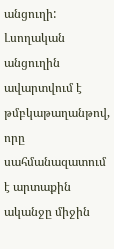անցուղի: Լսողական անցուղին ավարտվում է թմբկաթաղանթով, որը սահմանազատում է արտաքին ականջը միջին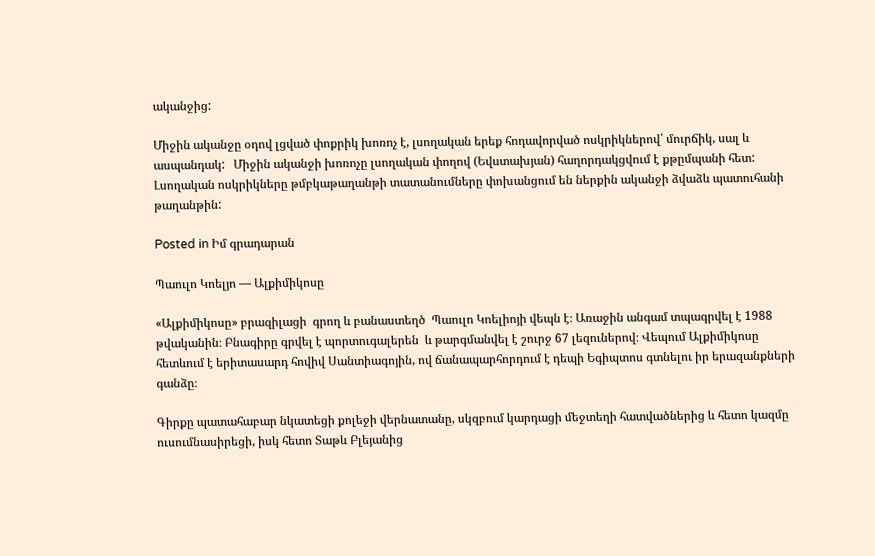ականջից:

Միջին ականջը օդով լցված փոքրիկ խոռոչ է, լսողական երեք հոդավորված ոսկրիկներով՝ մուրճիկ, սալ և ասպանդակ:   Միջին ականջի խոռոչը լսողական փողով (Եվստախյան) հաղորդակցվում է քթըմպանի հետ: Լսողական ոսկրիկները թմբկաթաղանթի տատանումները փոխանցում են ներքին ականջի ձվաձև պատուհանի թաղանթին:

Posted in Իմ գրադարան

Պաուլո Կոելյո — Ալքիմիկոսը

«Ալքիմիկոսը» բրազիլացի  գրող և բանաստեղծ  Պաուլո Կոելիոյի վեպն է։ Առաջին անգամ տպագրվել է 1988 թվականին։ Բնագիրը գրվել է պորտուգալերեն  և թարգմանվել է շուրջ 67 լեզուներով։ Վեպում Ալքիմիկոսը հետևում է երիտասարդ հովիվ Սանտիագոյին, ով ճանապարհորդում է դեպի Եգիպտոս գտնելու իր երազանքների գանձը։

Գիրքը պատահաբար նկատեցի քոլեջի վերնատանը, սկզբում կարդացի մեջտեղի հատվածներից և հետո կազմը ուսումնասիրեցի, իսկ հետո Տաթև Բլեյանից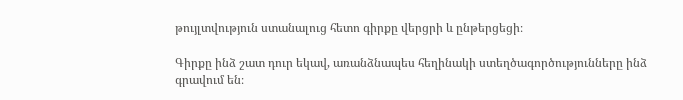թույլտվություն ստանալուց հետո գիրքը վերցրի և ընթերցեցի։

Գիրքը ինձ շատ դուր եկավ, առանձնապես հեղինակի ստեղծագործությունները ինձ գրավում են։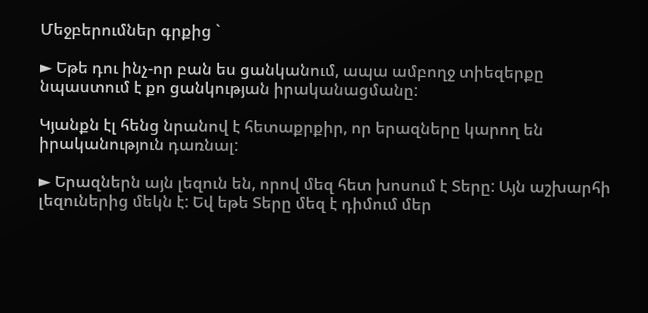Մեջբերումներ գրքից `

► Եթե դու ինչ-որ բան ես ցանկանում, ապա ամբողջ տիեզերքը նպաստում է քո ցանկության իրականացմանը:

Կյանքն էլ հենց նրանով է հետաքրքիր, որ երազները կարող են իրականություն դառնալ:

► Երազներն այն լեզուն են, որով մեզ հետ խոսում է Տերը: Այն աշխարհի լեզուներից մեկն է: Եվ եթե Տերը մեզ է դիմում մեր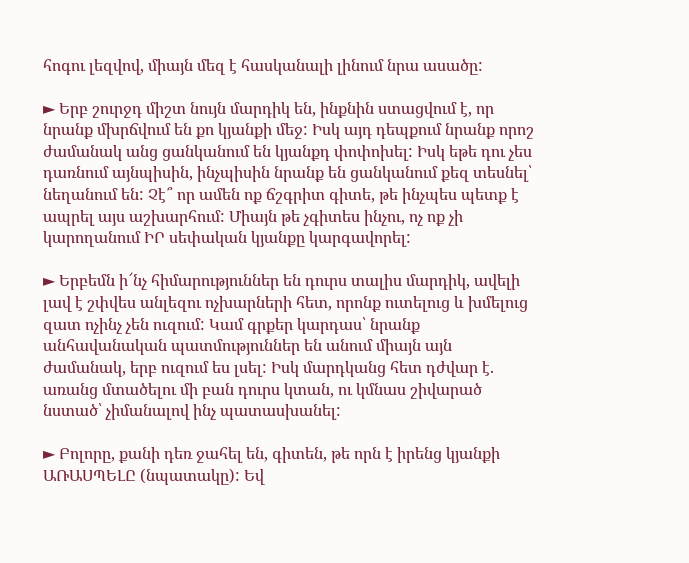հոգու լեզվով, միայն մեզ է հասկանալի լինում նրա ասածը:

► Երբ շուրջդ միշտ նույն մարդիկ են, ինքնին ստացվում է, որ նրանք մխրճվում են քո կյանքի մեջ: Իսկ այդ դեպքում նրանք որոշ ժամանակ անց ցանկանում են կյանքդ փոփոխել: Իսկ եթե դու չես դառնում այնպիսին, ինչպիսին նրանք են ցանկանում քեզ տեսնել՝ նեղանում են: Չէ՞ որ ամեն ոք ճշգրիտ գիտե, թե ինչպես պետք է ապրել այս աշխարհում: Միայն թե չգիտես ինչու, ոչ ոք չի կարողանում ԻՐ սեփական կյանքը կարգավորել:

► Երբեմն ի՜նչ հիմարություններ են դուրս տալիս մարդիկ, ավելի լավ է շփվես անլեզու ոչխարների հետ, որոնք ուտելուց և խմելուց զատ ոչինչ չեն ուզում: Կամ գրքեր կարդաս՝ նրանք անհավանական պատմություններ են անում միայն այն ժամանակ, երբ ուզում ես լսել: Իսկ մարդկանց հետ դժվար է. առանց մտածելու մի բան դուրս կտան, ու կմնաս շիվարած նստած՝ չիմանալով ինչ պատասխանել:

► Բոլորը, քանի դեռ ջահել են, գիտեն, թե որն է իրենց կյանքի ԱՌԱՍՊԵԼԸ (նպատակը): Եվ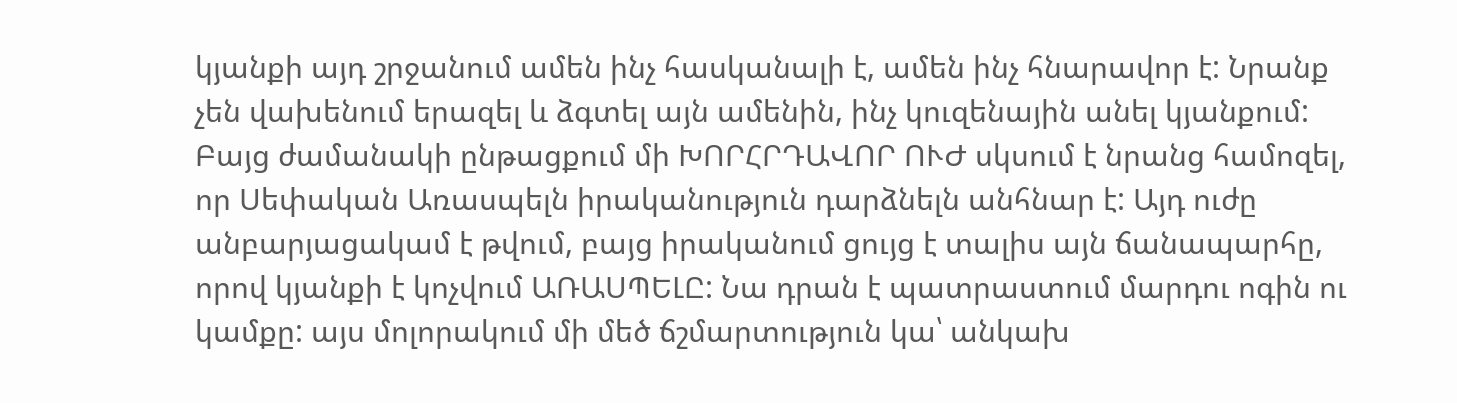կյանքի այդ շրջանում ամեն ինչ հասկանալի է, ամեն ինչ հնարավոր է: Նրանք չեն վախենում երազել և ձգտել այն ամենին, ինչ կուզենային անել կյանքում: Բայց ժամանակի ընթացքում մի ԽՈՐՀՐԴԱՎՈՐ ՈՒԺ սկսում է նրանց համոզել, որ Սեփական Առասպելն իրականություն դարձնելն անհնար է: Այդ ուժը անբարյացակամ է թվում, բայց իրականում ցույց է տալիս այն ճանապարհը, որով կյանքի է կոչվում ԱՌԱՍՊԵԼԸ: Նա դրան է պատրաստում մարդու ոգին ու կամքը: այս մոլորակում մի մեծ ճշմարտություն կա՝ անկախ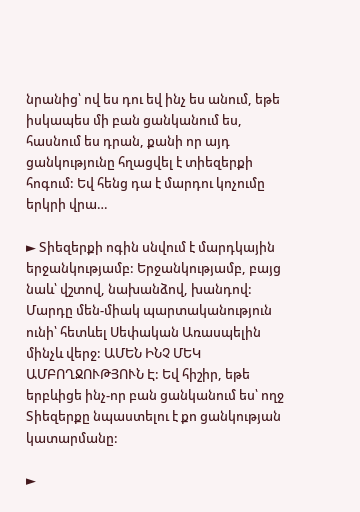նրանից՝ ով ես դու եվ ինչ ես անում, եթե իսկապես մի բան ցանկանում ես, հասնում ես դրան, քանի որ այդ ցանկությունը հղացվել է տիեզերքի հոգում: Եվ հենց դա է մարդու կոչումը երկրի վրա…

► Տիեզերքի ոգին սնվում է մարդկային երջանկությամբ: Երջանկությամբ, բայց նաև՝ վշտով, նախանձով, խանդով: Մարդը մեն-միակ պարտականություն ունի՝ հետևել Սեփական Առասպելին մինչև վերջ: ԱՄԵՆ ԻՆՉ ՄԵԿ ԱՄԲՈՂՋՈՒԹՅՈՒՆ Է: Եվ հիշիր, եթե երբևիցե ինչ-որ բան ցանկանում ես՝ ողջ Տիեզերքը նպաստելու է քո ցանկության կատարմանը:

►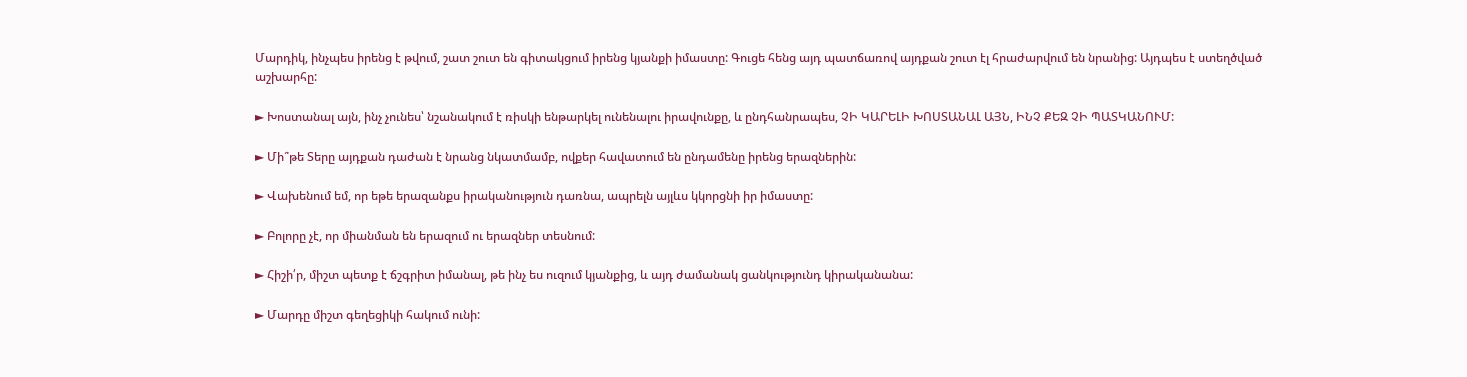Մարդիկ, ինչպես իրենց է թվում, շատ շուտ են գիտակցում իրենց կյանքի իմաստը: Գուցե հենց այդ պատճառով այդքան շուտ էլ հրաժարվում են նրանից: Այդպես է ստեղծված աշխարհը:

► Խոստանալ այն, ինչ չունես՝ նշանակում է ռիսկի ենթարկել ունենալու իրավունքը, և ընդհանրապես, ՉԻ ԿԱՐԵԼԻ ԽՈՍՏԱՆԱԼ ԱՅՆ, ԻՆՉ ՔԵԶ ՉԻ ՊԱՏԿԱՆՈՒՄ:

► Մի՞թե Տերը այդքան դաժան է նրանց նկատմամբ, ովքեր հավատում են ընդամենը իրենց երազներին:

► Վախենում եմ, որ եթե երազանքս իրականություն դառնա, ապրելն այլևս կկորցնի իր իմաստը:

► Բոլորը չէ, որ միանման են երազում ու երազներ տեսնում:

► Հիշի՛ր, միշտ պետք է ճշգրիտ իմանալ, թե ինչ ես ուզում կյանքից, և այդ ժամանակ ցանկությունդ կիրականանա:

► Մարդը միշտ գեղեցիկի հակում ունի: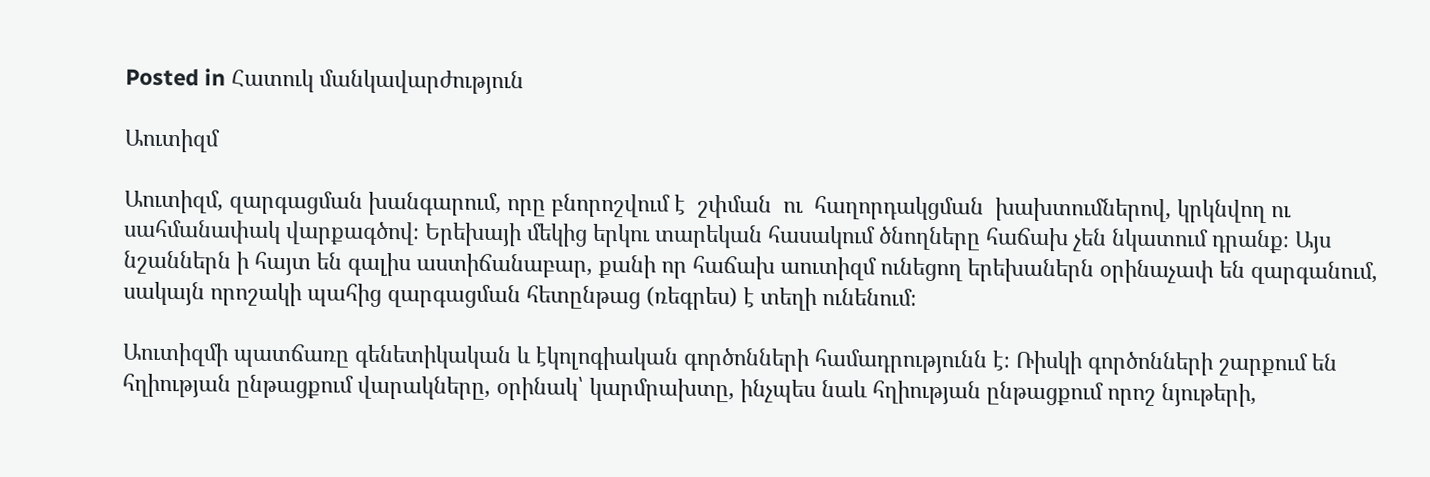Posted in Հատուկ մանկավարժություն

Աուտիզմ

Աուտիզմ, զարգացման խանգարում, որը բնորոշվում է  շփման  ու  հաղորդակցման  խախտումներով, կրկնվող ու սահմանափակ վարքագծով։ Երեխայի մեկից երկու տարեկան հասակում ծնողները հաճախ չեն նկատում դրանք։ Այս նշաններն ի հայտ են գալիս աստիճանաբար, քանի որ հաճախ աուտիզմ ունեցող երեխաներն օրինաչափ են զարգանում, սակայն որոշակի պահից զարգացման հետընթաց (ռեգրես) է տեղի ունենում։

Աուտիզմի պատճառը գենետիկական և էկոլոգիական գործոնների համադրությունն է։ Ռիսկի գործոնների շարքում են հղիության ընթացքում վարակները, օրինակ՝ կարմրախտը, ինչպես նաև հղիության ընթացքում որոշ նյութերի,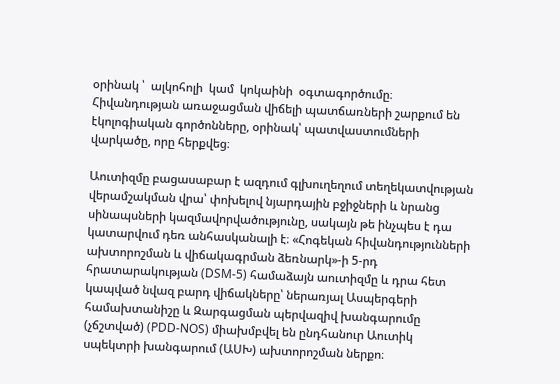օրինակ ՝  ալկոհոլի  կամ  կոկաինի  օգտագործումը։ Հիվանդության առաջացման վիճելի պատճառների շարքում են էկոլոգիական գործոնները, օրինակ՝ պատվաստումների վարկածը, որը հերքվեց։

Աուտիզմը բացասաբար է ազդում գլխուղեղում տեղեկատվության վերամշակման վրա՝ փոխելով նյարդային բջիջների և նրանց սինապսների կազմավորվածությունը, սակայն թե ինչպես է դա կատարվում դեռ անհասկանալի է։ «Հոգեկան հիվանդությունների ախտորոշման և վիճակագրման ձեռնարկ»-ի 5-րդ հրատարակության (DSM-5) համաձայն աուտիզմը և դրա հետ կապված նվազ բարդ վիճակները՝ ներառյալ Ասպերգերի համախտանիշը և Զարգացման պերվազիվ խանգարումը (չճշտված) (PDD-NOS) միախմբվել են ընդհանուր Աուտիկ սպեկտրի խանգարում (ԱՍԽ) ախտորոշման ներքո։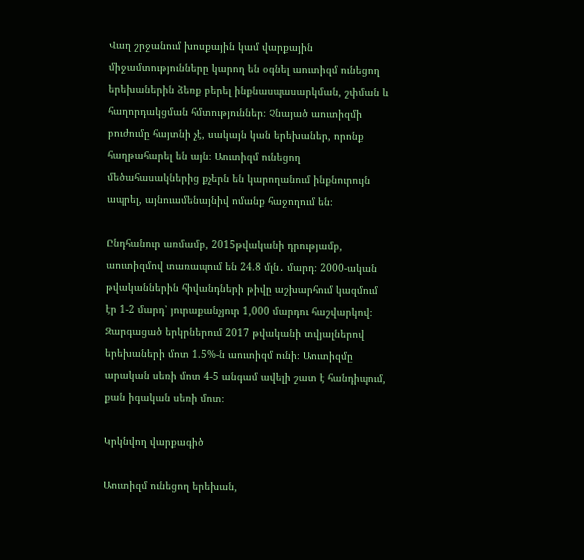Վաղ շրջանում խոսքային կամ վարքային միջամտությունները կարող են օգնել աուտիզմ ունեցող երեխաներին ձեռք բերել ինքնասպասարկման, շփման և հաղորդակցման հմտություններ։ Չնայած աուտիզմի բուժումը հայտնի չէ, սակայն կան երեխաներ, որոնք հաղթահարել են այն։ Աուտիզմ ունեցող մեծահասակներից քչերն են կարողանում ինքնուրույն ապրել, այնուամենայնիվ ոմանք հաջողում են։

Ընդհանուր առմամբ, 2015թվականի դրությամբ, աուտիզմով տառապում են 24.8 մլն․ մարդ։ 2000-ական թվականներին հիվանդների թիվը աշխարհում կազմում էր 1-2 մարդ՝ յուրաքանչյուր 1,000 մարդու հաշվարկով։ Զարգացած երկրներում 2017 թվականի տվյալներով երեխաների մոտ 1.5%-ն աուտիզմ ունի։ Աուտիզմը արական սեռի մոտ 4-5 անգամ ավելի շատ է հանդիպում, քան իգական սեռի մոտ։

Կրկնվող վարքագիծ

Աուտիզմ ունեցող երեխան,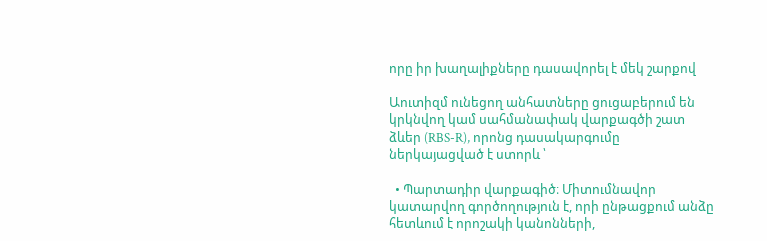որը իր խաղալիքները դասավորել է մեկ շարքով

Աուտիզմ ունեցող անհատները ցուցաբերում են կրկնվող կամ սահմանափակ վարքագծի շատ ձևեր (RBS-R), որոնց դասակարգումը ներկայացված է ստորև ՝

  • Պարտադիր վարքագիծ։ Միտումնավոր կատարվող գործողություն է, որի ընթացքում անձը հետևում է որոշակի կանոնների,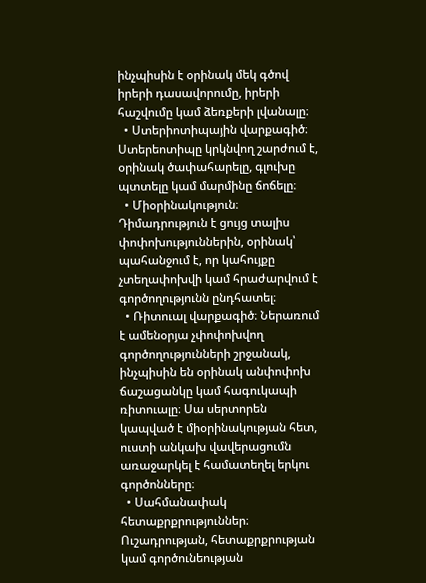ինչպիսին է օրինակ մեկ գծով իրերի դասավորումը, իրերի հաշվումը կամ ձեռքերի լվանալը։
  • Ստերիոտիպային վարքագիծ։ Ստերեոտիպը կրկնվող շարժում է, օրինակ ծափահարելը, գլուխը պտտելը կամ մարմինը ճոճելը։
  • Միօրինակություն։ Դիմադրություն է ցույց տալիս փոփոխություններին, օրինակ՝ պահանջում է, որ կահույքը չտեղափոխվի կամ հրաժարվում է գործողությունն ընդհատել։
  • Ռիտուալ վարքագիծ։ Ներառում է ամենօրյա չփոփոխվող գործողությունների շրջանակ, ինչպիսին են օրինակ անփոփոխ ճաշացանկը կամ հագուկապի ռիտուալը։ Սա սերտորեն կապված է միօրինակության հետ, ուստի անկախ վավերացումն առաջարկել է համատեղել երկու գործոնները։
  • Սահմանափակ հետաքրքրություններ։ Ուշադրության, հետաքրքրության կամ գործունեության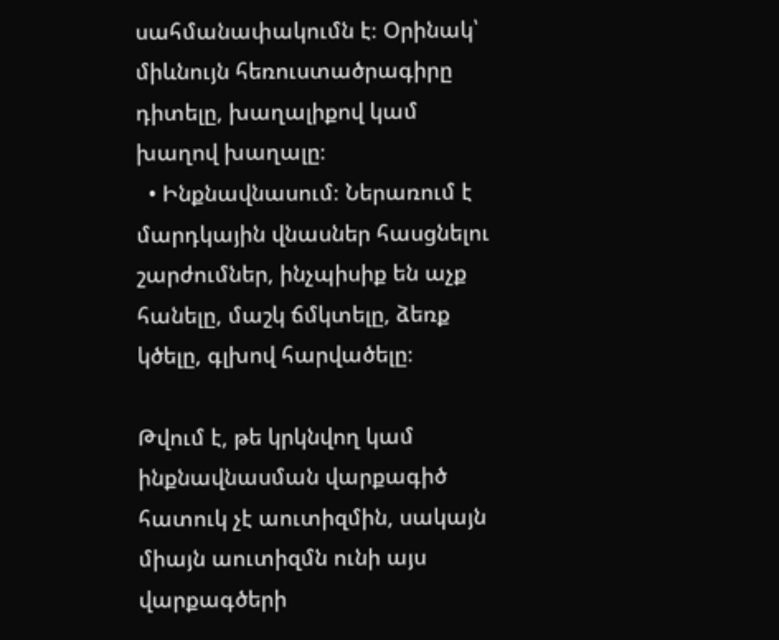սահմանափակումն է։ Օրինակ՝ միևնույն հեռուստածրագիրը դիտելը, խաղալիքով կամ խաղով խաղալը։
  • Ինքնավնասում։ Ներառում է մարդկային վնասներ հասցնելու շարժումներ, ինչպիսիք են աչք հանելը, մաշկ ճմկտելը, ձեռք կծելը, գլխով հարվածելը։

Թվում է, թե կրկնվող կամ ինքնավնասման վարքագիծ հատուկ չէ աուտիզմին, սակայն միայն աուտիզմն ունի այս վարքագծերի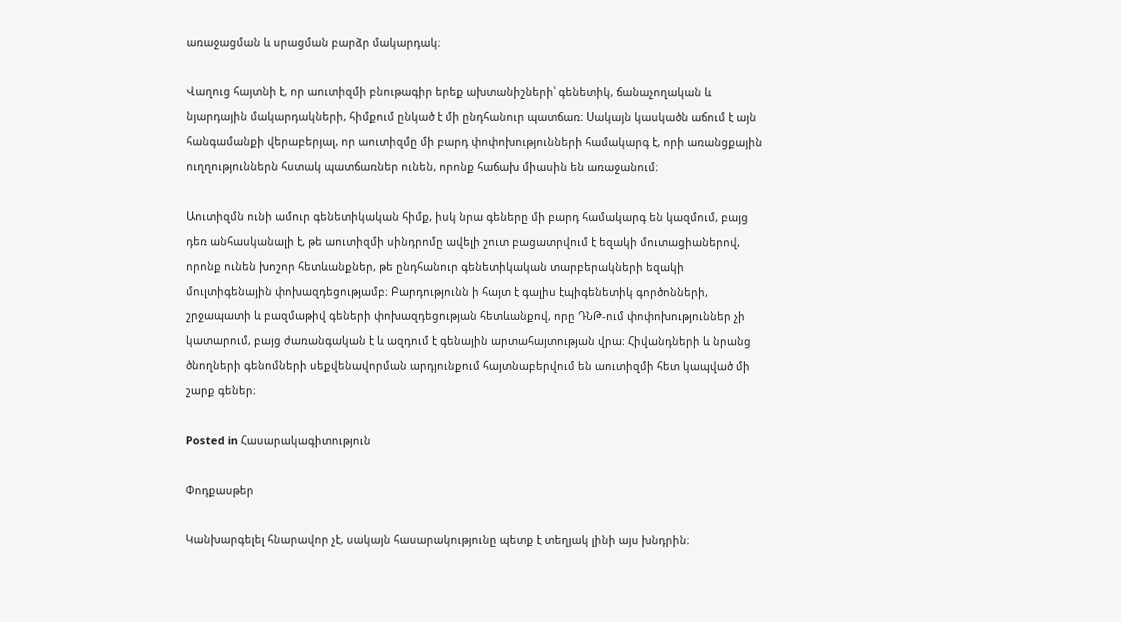առաջացման և սրացման բարձր մակարդակ։

Վաղուց հայտնի է, որ աուտիզմի բնութագիր երեք ախտանիշների՝ գենետիկ, ճանաչողական և նյարդային մակարդակների, հիմքում ընկած է մի ընդհանուր պատճառ։ Սակայն կասկածն աճում է այն հանգամանքի վերաբերյալ, որ աուտիզմը մի բարդ փոփոխությունների համակարգ է, որի առանցքային ուղղություններն հստակ պատճառներ ունեն, որոնք հաճախ միասին են առաջանում։

Աուտիզմն ունի ամուր գենետիկական հիմք, իսկ նրա գեները մի բարդ համակարգ են կազմում, բայց դեռ անհասկանալի է, թե աուտիզմի սինդրոմը ավելի շուտ բացատրվում է եզակի մուտացիաներով, որոնք ունեն խոշոր հետևանքներ, թե ընդհանուր գենետիկական տարբերակների եզակի մուլտիգենային փոխազդեցությամբ։ Բարդությունն ի հայտ է գալիս էպիգենետիկ գործոնների, շրջապատի և բազմաթիվ գեների փոխազդեցության հետևանքով, որը ԴՆԹ-ում փոփոխություններ չի կատարում, բայց ժառանգական է և ազդում է գենային արտահայտության վրա։ Հիվանդների և նրանց ծնողների գենոմների սեքվենավորման արդյունքում հայտնաբերվում են աուտիզմի հետ կապված մի շարք գեներ։

Posted in Հասարակագիտություն

Փոդքասթեր

Կանխարգելել հնարավոր չէ, սակայն հասարակությունը պետք է տեղյակ լինի այս խնդրին։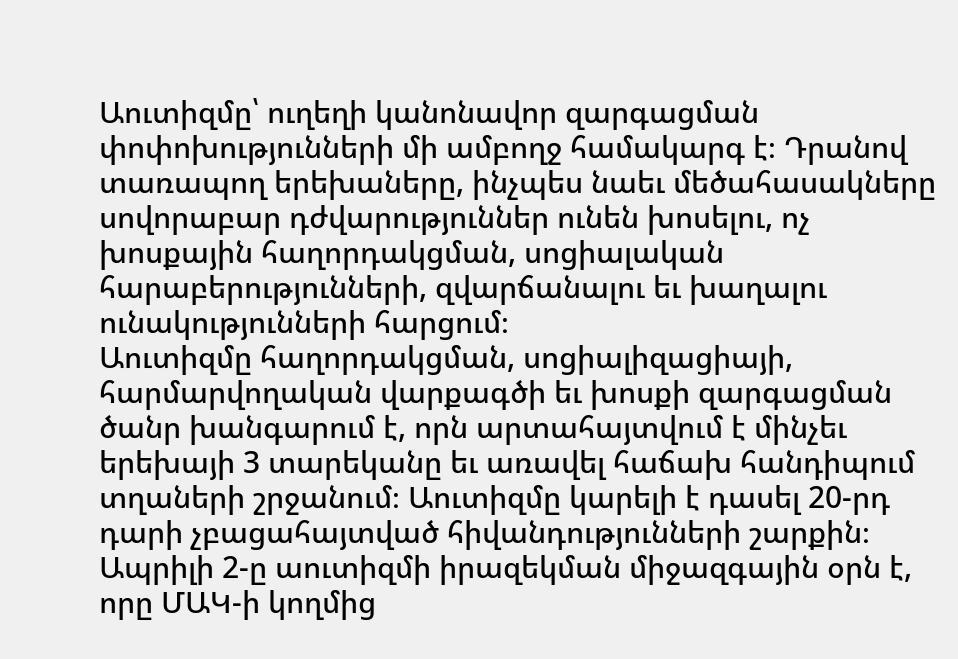Աուտիզմը՝ ուղեղի կանոնավոր զարգացման փոփոխությունների մի ամբողջ համակարգ է։ Դրանով տառապող երեխաները, ինչպես նաեւ մեծահասակները սովորաբար դժվարություններ ունեն խոսելու, ոչ խոսքային հաղորդակցման, սոցիալական հարաբերությունների, զվարճանալու եւ խաղալու ունակությունների հարցում։
Աուտիզմը հաղորդակցման, սոցիալիզացիայի, հարմարվողական վարքագծի եւ խոսքի զարգացման ծանր խանգարում է, որն արտահայտվում է մինչեւ երեխայի 3 տարեկանը եւ առավել հաճախ հանդիպում տղաների շրջանում։ Աուտիզմը կարելի է դասել 20-րդ դարի չբացահայտված հիվանդությունների շարքին։
Ապրիլի 2-ը աուտիզմի իրազեկման միջազգային օրն է, որը ՄԱԿ-ի կողմից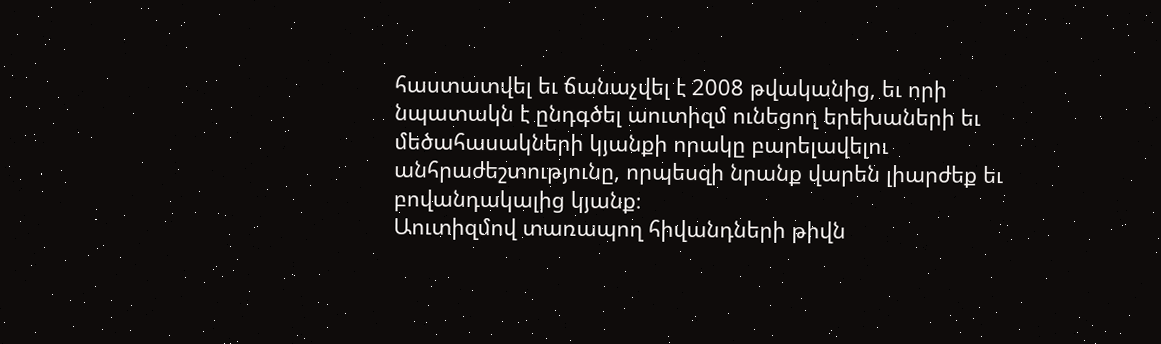հաստատվել եւ ճանաչվել է 2008 թվականից, եւ որի նպատակն է ընդգծել աուտիզմ ունեցող երեխաների եւ մեծահասակների կյանքի որակը բարելավելու անհրաժեշտությունը, որպեսզի նրանք վարեն լիարժեք եւ բովանդակալից կյանք։
Աուտիզմով տառապող հիվանդների թիվն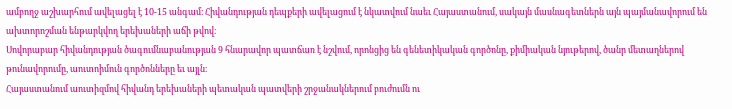ամբողջ աշխարհում ավելացել է 10-15 անգամ։ Հիվանդության դեպքերի ավելացում է նկատվում նաեւ Հայաստանում, սակայն մասնագետներն այն պայմանավորում են ախտորոշման ենթարկվող երեխաների աճի թվով։
Սովորաբար հիվանդության ծագումնաբանության 9 հնարավոր պատճառ է նշվում, որոնցից են գենետիկական գործոնը, քիմիական նյութերով, ծանր մետաղներով թունավորումը, աուտոիմուն գործոնները եւ այլն։
Հայաստանում աուտիզմով հիվանդ երեխաների պետական պատվերի շրջանակներում բուժումն ու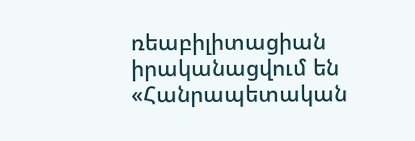ռեաբիլիտացիան իրականացվում են «Հանրապետական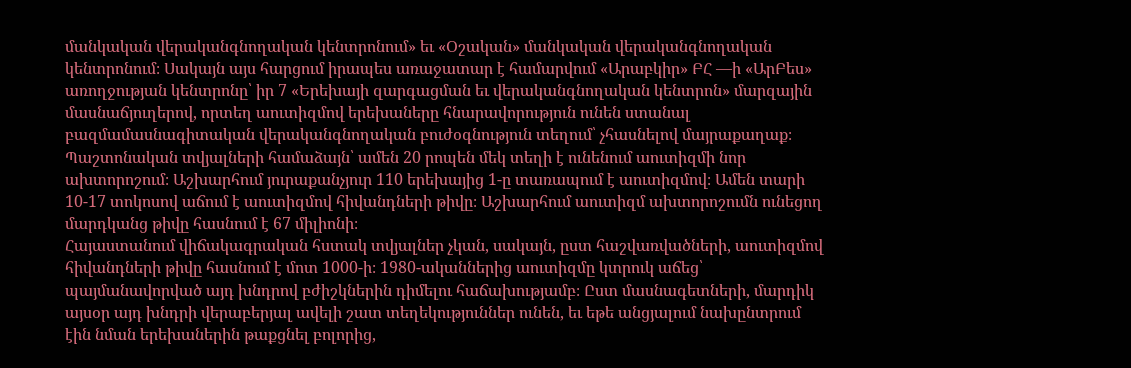մանկական վերականգնողական կենտրոնում» եւ «Օշական» մանկական վերականգնողական կենտրոնում։ Սակայն այս հարցում իրապես առաջատար է համարվում «Արաբկիր» ԲՀ —ի «ԱրԲես» առողջության կենտրոնը՝ իր 7 «Երեխայի զարգացման եւ վերականգնողական կենտրոն» մարզային մասնաճյուղերով, որտեղ աուտիզմով երեխաները հնարավորություն ունեն ստանալ բազմամասնագիտական վերականգնողական բուժօգնություն տեղում՝ չհասնելով մայրաքաղաք։
Պաշտոնական տվյալների համաձայն՝ ամեն 20 րոպեն մեկ տեղի է ունենում աուտիզմի նոր ախտորոշում։ Աշխարհում յուրաքանչյուր 110 երեխայից 1-ը տառապում է աուտիզմով։ Ամեն տարի 10-17 տոկոսով աճում է աուտիզմով հիվանդների թիվը։ Աշխարհում աուտիզմ ախտորոշումն ունեցող մարդկանց թիվը հասնում է 67 միլիոնի։
Հայաստանում վիճակագրական հստակ տվյալներ չկան, սակայն, ըստ հաշվառվածների, աուտիզմով հիվանդների թիվը հասնում է մոտ 1000-ի։ 1980-ականներից աուտիզմը կտրուկ աճեց՝ պայմանավորված այդ խնդրով բժիշկներին դիմելու հաճախությամբ։ Ըստ մասնագետների, մարդիկ այսօր այդ խնդրի վերաբերյալ ավելի շատ տեղեկություններ ունեն, եւ եթե անցյալում նախընտրում էին նման երեխաներին թաքցնել բոլորից,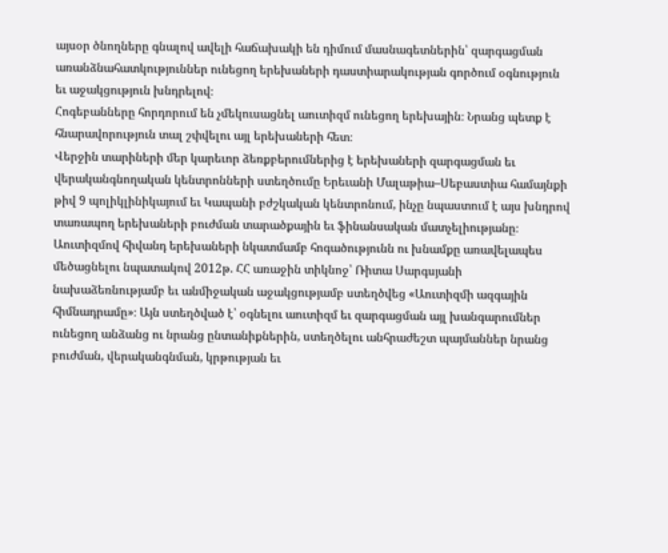այսօր ծնողները գնալով ավելի հաճախակի են դիմում մասնագետներին՝ զարգացման առանձնահատկություններ ունեցող երեխաների դաստիարակության գործում օգնություն եւ աջակցություն խնդրելով։
Հոգեբանները հորդորում են չմեկուսացնել աուտիզմ ունեցող երեխային։ Նրանց պետք է հնարավորություն տալ շփվելու այլ երեխաների հետ։
Վերջին տարիների մեր կարեւոր ձեռքբերումներից է երեխաների զարգացման եւ վերականգնողական կենտրոնների ստեղծումը Երեւանի Մալաթիա–Սեբաստիա համայնքի թիվ 9 պոլիկլինիկայում եւ Կապանի բժշկական կենտրոնում, ինչը նպաստում է այս խնդրով տառապող երեխաների բուժման տարածքային եւ ֆինանսական մատչելիությանը։
Աուտիզմով հիվանդ երեխաների նկատմամբ հոգածությունն ու խնամքը առավելապես մեծացնելու նպատակով 2012թ. ՀՀ առաջին տիկնոջ՝ Ռիտա Սարգսյանի նախաձեռնությամբ եւ անմիջական աջակցությամբ ստեղծվեց «Աուտիզմի ազգային հիմնադրամը»։ Այն ստեղծված է՝ օգնելու աուտիզմ եւ զարգացման այլ խանգարումներ ունեցող անձանց ու նրանց ընտանիքներին, ստեղծելու անհրաժեշտ պայմաններ նրանց բուժման, վերականգնման, կրթության եւ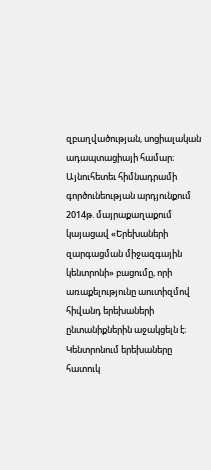զբաղվածության, սոցիալական ադապտացիայի համար։
Այնուհետեւ հիմնադրամի գործունեության արդյունքում 2014թ. մայրաքաղաքում կայացավ «Երեխաների զարգացման միջազգային կենտրոնի» բացումը, որի առաքելությունը աուտիզմով հիվանդ երեխաների ընտանիքներին աջակցելն է։ Կենտրոնում երեխաները հատուկ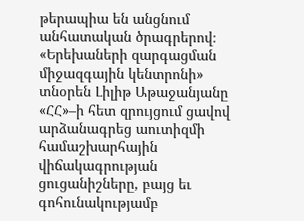թերապիա են անցնում անհատական ծրագրերով։
«Երեխաների զարգացման միջազգային կենտրոնի» տնօրեն Լիլիթ Աթաջանյանը «ՀՀ»–ի հետ զրույցում ցավով արձանագրեց աուտիզմի համաշխարհային վիճակագրության ցուցանիշները, բայց եւ գոհունակությամբ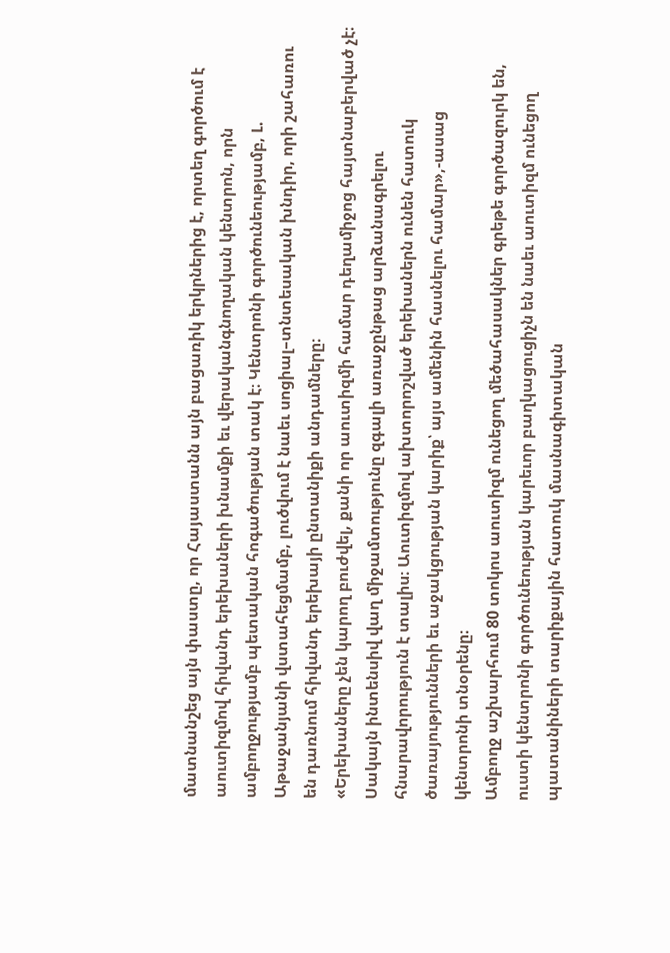մատնանշեց այն փաստը, որ Հայաստանն այն բացառիկ երկրներից է, որտեղ գործում է աուտիզմով հիվանդ երեխաների խնամքի եւ վերականգնողական կենտրոն, որն ամբողջությամբ պետական հոգածության տակ է։ Կենտրոնի գործունեությամբ, Լ. Աթաջանյանի վստահեցմամբ, լուծվում է նաեւ սոցիալ–տնտեսական խնդիր, որի շահառու են դառնում հիվանդ երեխայի ընտանիքի անդամները։
«Երեխաները չեն կարող բուժվել, քանի որ աուտիզմի համար դեղամիջոց հայտնաբերված չէ։ Սակայն ինտենսիվ վաղ միջամտությունը զգալի առաջընթաց արձանագրելու հնարավորություն է տալիս։ Աուտիզմով ախտորոշված երեխաներն ունեն հատուկ ծառայությունների եւ աջակցության կարիք՝ այս ամենին հասնելու համար»,-ասաց կենտրոնի տնօրենը։
Ամբողջ աշխարհում 80 տոկոս աուտիզմ ունեցող մեծահասակներ գրեթե գործազուրկ են, ուստի կենտրոնի գործունեության կարեւոր բաղկացուցիչն են նաեւ աուտիզմ ունեցող պատանիների տարիքային հատուկ մասնագիտական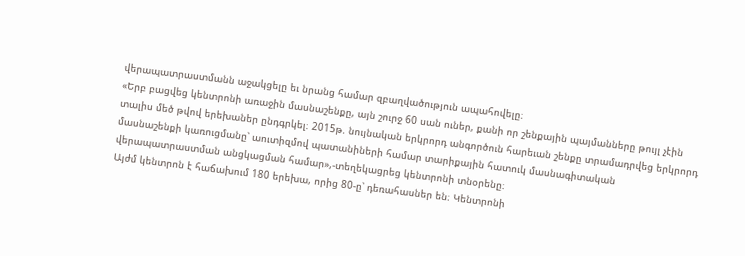վերապատրաստմանն աջակցելը եւ նրանց համար զբաղվածություն ապահովելը։
«Երբ բացվեց կենտրոնի առաջին մասնաշենքը, այն շուրջ 60 սան ուներ, քանի որ շենքային պայմանները թույլ չէին տալիս մեծ թվով երեխաներ ընդգրկել։ 2015թ. նույնական երկրորդ անգործուն հարեւան շենքը տրամադրվեց երկրորդ մասնաշենքի կառուցմանը՝ աուտիզմով պատանիների համար տարիքային հատուկ մասնագիտական վերապատրաստման անցկացման համար»,-տեղեկացրեց կենտրոնի տնօրենը։
Այժմ կենտրոն է հաճախում 180 երեխա, որից 80-ը՝ դեռահասներ են։ Կենտրոնի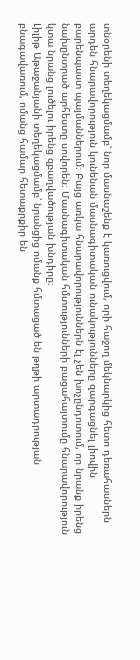տնօրենի տեղեկացմամբ՝ նոր մասնաշենք է կառուցվում, որի հաջող մեկնարկից հետո դեռահասներն արդեն հնարավորություն կունենան մասնագիտական ունակությունները զարգացնել լիովին բարենպաստ պայմաններում։ Բայց առկա հնարավորություններն էլ չեն խոչընդոտում, որ նրանք իրենց նախընտրած արհեստը սովորեն։ Մասնագիտական հմտությունների բացահայտումը հնարավորություն կտա նրանց լուծելու իրենց զբաղվածության խնդիրը։
Լիլիթ Աթաջանյանի տեղեկացմամբ՝ նրանցից ոմանք հմտացած են թղթի արտադրության բնագավառում, ոմանց համար հետաքրքիր են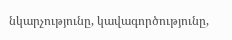նկարչությունը, կավագործությունը,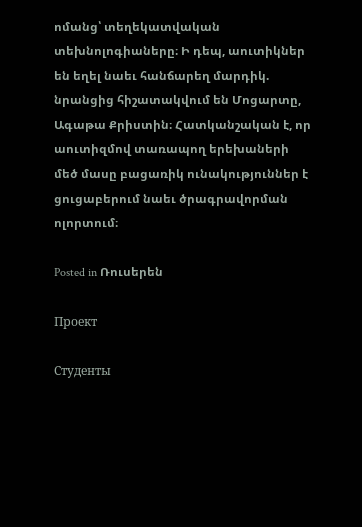ոմանց՝ տեղեկատվական տեխնոլոգիաները։ Ի դեպ, աուտիկներ են եղել նաեւ հանճարեղ մարդիկ. նրանցից հիշատակվում են Մոցարտը, Ագաթա Քրիստին։ Հատկանշական է, որ աուտիզմով տառապող երեխաների մեծ մասը բացառիկ ունակություններ է ցուցաբերում նաեւ ծրագրավորման ոլորտում։

Posted in Ռուսերեն

Проект

Студенты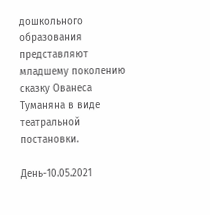дошкольного образования представляют младшему поколению сказку Ованеса Туманяна в виде театральной постановки.

День-10.05.2021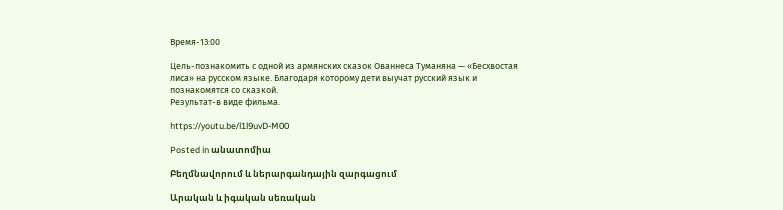Время-13:00

Цель-познакомить с одной из армянских сказок Ованнеса Туманяна — «Бесхвостая лиса» на русском языке. Благодаря которому дети выучат русский язык и познакомятся со сказкой.
Результат-в виде фильма.

https://youtu.be/l1l9uvD-M00

Posted in անատոմիա

Բեղմնավորում և ներարգանդային զարգացում

Արական և իգական սեռական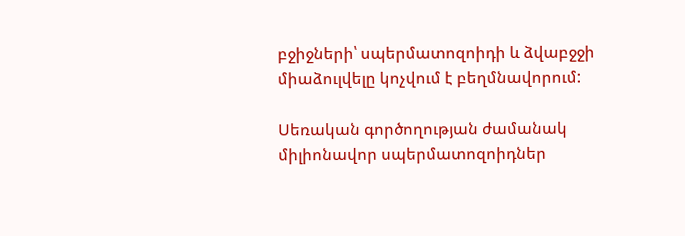բջիջների՝ սպերմատոզոիդի և ձվաբջջի միաձուլվելը կոչվում է բեղմնավորում:

Սեռական գործողության ժամանակ միլիոնավոր սպերմատոզոիդներ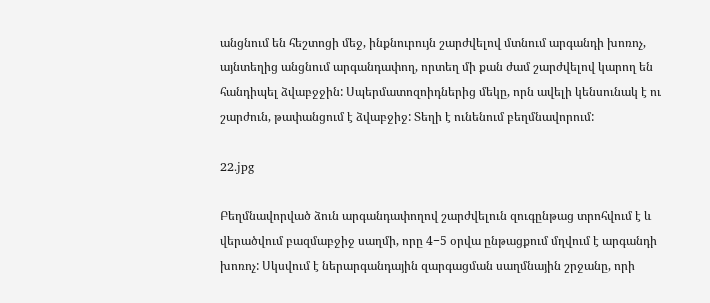անցնում են հեշտոցի մեջ, ինքնուրույն շարժվելով մտնում արգանդի խոռոչ, այնտեղից անցնում արգանդափող, որտեղ մի քան ժամ շարժվելով կարող են հանդիպել ձվաբջջին: Սպերմատոզոիդներից մեկը, որն ավելի կենսունակ է ու շարժուն, թափանցում է ձվաբջիջ: Տեղի է ունենում բեղմնավորում:

22.jpg

Բեղմնավորված ձուն արգանդափողով շարժվելուն զուգընթաց տրոհվում է և վերածվում բազմաբջիջ սաղմի, որը 4−5 օրվա ընթացքում մղվում է արգանդի խոռոչ: Սկսվում է ներարգանդային զարգացման սաղմնային շրջանը, որի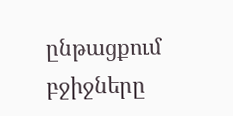ընթացքում բջիջները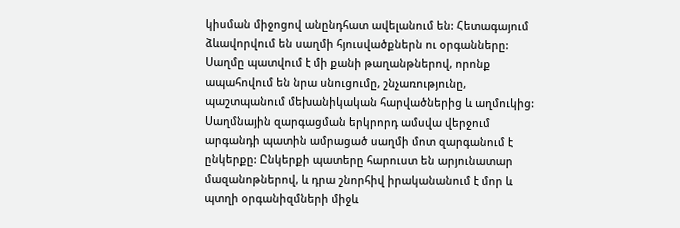կիսման միջոցով անընդհատ ավելանում են: Հետագայում ձևավորվում են սաղմի հյուսվածքներն ու օրգանները: Սաղմը պատվում է մի քանի թաղանթներով, որոնք ապահովում են նրա սնուցումը, շնչառությունը, պաշտպանում մեխանիկական հարվածներից և աղմուկից: Սաղմնային զարգացման երկրորդ ամսվա վերջում արգանդի պատին ամրացած սաղմի մոտ զարգանում է ընկերքը: Ընկերքի պատերը հարուստ են արյունատար մազանոթներով, և դրա շնորհիվ իրականանում է մոր և պտղի օրգանիզմների միջև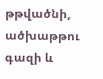թթվածնի, ածխաթթու գազի և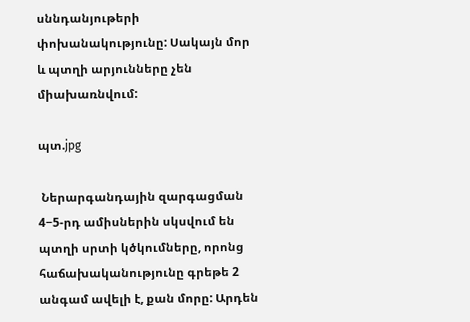սննդանյութերի փոխանակությունը: Սակայն մոր և պտղի արյունները չեն միախառնվում:

պտ.jpg

 Ներարգանդային զարգացման 4−5-րդ ամիսներին սկսվում են պտղի սրտի կծկումները, որոնց հաճախականությունը գրեթե 2 անգամ ավելի է, քան մորը: Արդեն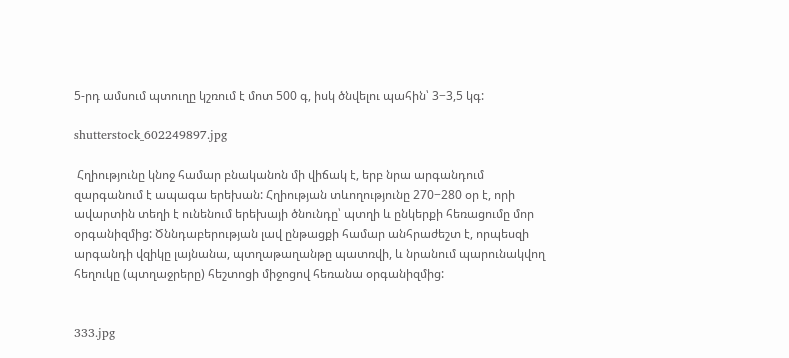5-րդ ամսում պտուղը կշռում է մոտ 500 գ, իսկ ծնվելու պահին՝ 3−3,5 կգ:

shutterstock_602249897.jpg

 Հղիությունը կնոջ համար բնականոն մի վիճակ է, երբ նրա արգանդում զարգանում է ապագա երեխան: Հղիության տևողությունը 270−280 օր է, որի ավարտին տեղի է ունենում երեխայի ծնունդը՝ պտղի և ընկերքի հեռացումը մոր օրգանիզմից: Ծննդաբերության լավ ընթացքի համար անհրաժեշտ է, որպեսզի արգանդի վզիկը լայնանա, պտղաթաղանթը պատռվի, և նրանում պարունակվող հեղուկը (պտղաջրերը) հեշտոցի միջոցով հեռանա օրգանիզմից:


333.jpg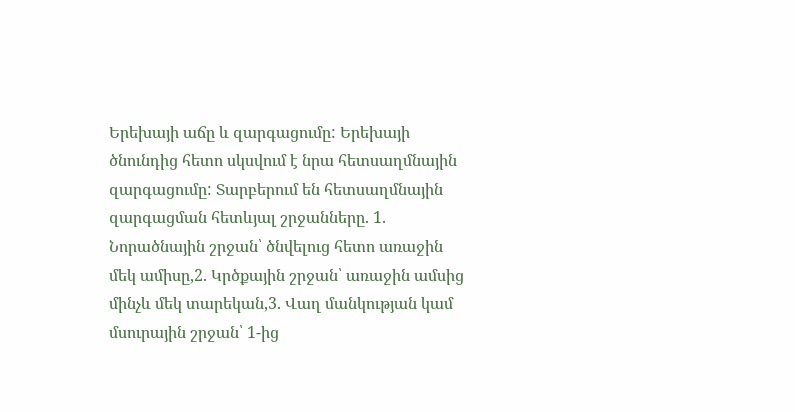Երեխայի աճը և զարգացումը: Երեխայի ծնունդից հետո սկսվում է նրա հետսաղմնային զարգացումը: Տարբերում են հետսաղմնային զարգացման հետևյալ շրջանները. 1. Նորածնային շրջան՝ ծնվելուց հետո առաջին մեկ ամիսը,2. Կրծքային շրջան՝ առաջին ամսից մինչև մեկ տարեկան,3. Վաղ մանկության կամ մսուրային շրջան՝ 1-ից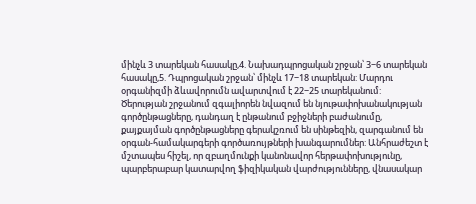մինչև 3 տարեկան հասակը,4. Նախադպրոցական շրջան՝ 3−6 տարեկան հասակը,5. Դպրոցական շրջան՝ մինչև 17−18 տարեկան: Մարդու օրգանիզմի ձևավորումն ավարտվում է 22−25 տարեկանում: Ծերության շրջանում զգալիորեն նվազում են նյութափոխանակության գործընթացները, դանդաղ է ընթանում բջիջների բաժանումը, քայքայման գործընթացները գերակշռում են սինթեզին, զարգանում են օրգան-համակարգերի գործառույթների խանգարումներ: Անհրաժեշտ է մշտապես հիշել, որ զբաղմունքի կանոնավոր հերթափոխությունը, պարբերաբար կատարվող ֆիզիկական վարժությունները, վնասակար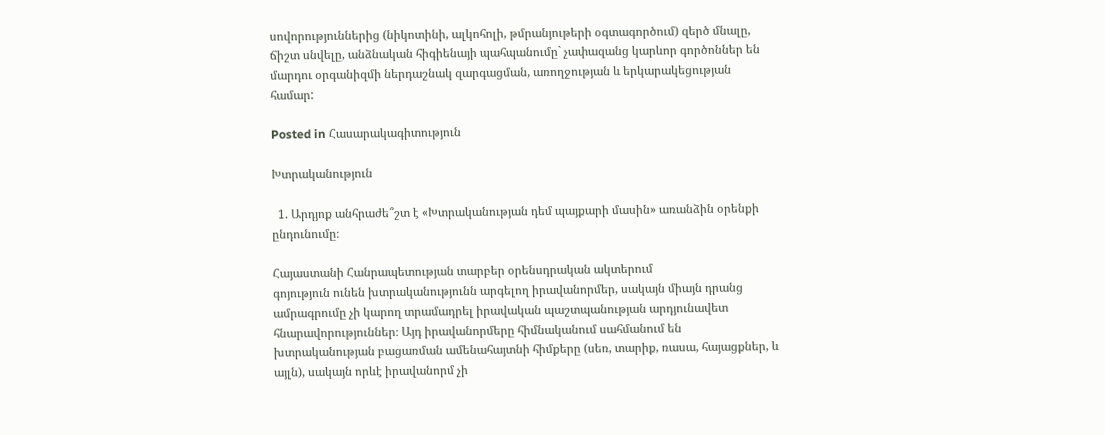սովորություններից (նիկոտինի, ալկոհոլի, թմրանյութերի օգտագործում) զերծ մնալը, ճիշտ սնվելը, անձնական հիգիենայի պահպանումը` չափազանց կարևոր գործոններ են մարդու օրգանիզմի ներդաշնակ զարգացման, առողջության և երկարակեցության համար:

Posted in Հասարակագիտություն

Խտրականություն

  1. Արդյոք անհրաժե՞շտ է «Խտրականության դեմ պայքարի մասին» առանձին օրենքի ընդունումը։

Հայաստանի Հանրապետության տարբեր օրենսդրական ակտերում
գոյություն ունեն խտրականությունն արգելող իրավանորմեր, սակայն միայն դրանց
ամրագրումը չի կարող տրամադրել իրավական պաշտպանության արդյունավետ
հնարավորություններ։ Այդ իրավանորմերը հիմնականում սահմանում են
խտրականության բացառման ամենահայտնի հիմքերը (սեռ, տարիք, ռասա, հայացքներ, և
այլն), սակայն որևէ իրավանորմ չի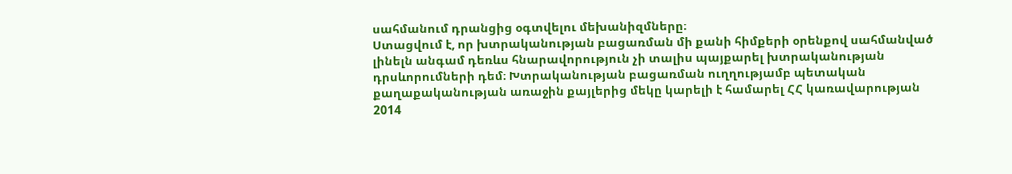սահմանում դրանցից օգտվելու մեխանիզմները։
Ստացվում է, որ խտրականության բացառման մի քանի հիմքերի օրենքով սահմանված
լինելն անգամ դեռևս հնարավորություն չի տալիս պայքարել խտրականության
դրսևորումների դեմ։ Խտրականության բացառման ուղղությամբ պետական քաղաքականության առաջին քայլերից մեկը կարելի է համարել ՀՀ կառավարության 2014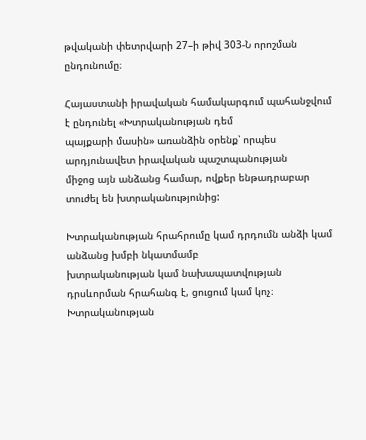թվականի փետրվարի 27–ի թիվ 303-Ն որոշման ընդունումը։

Հայաստանի իրավական համակարգում պահանջվում է ընդունել «Խտրականության դեմ
պայքարի մասին» առանձին օրենք՝ որպես արդյունավետ իրավական պաշտպանության
միջոց այն անձանց համար, ովքեր ենթադրաբար տուժել են խտրականությունից:

Խտրականության հրահրումը կամ դրդումն անձի կամ անձանց խմբի նկատմամբ
խտրականության կամ նախապատվության դրսևորման հրահանգ է, ցուցում կամ կոչ։
Խտրականության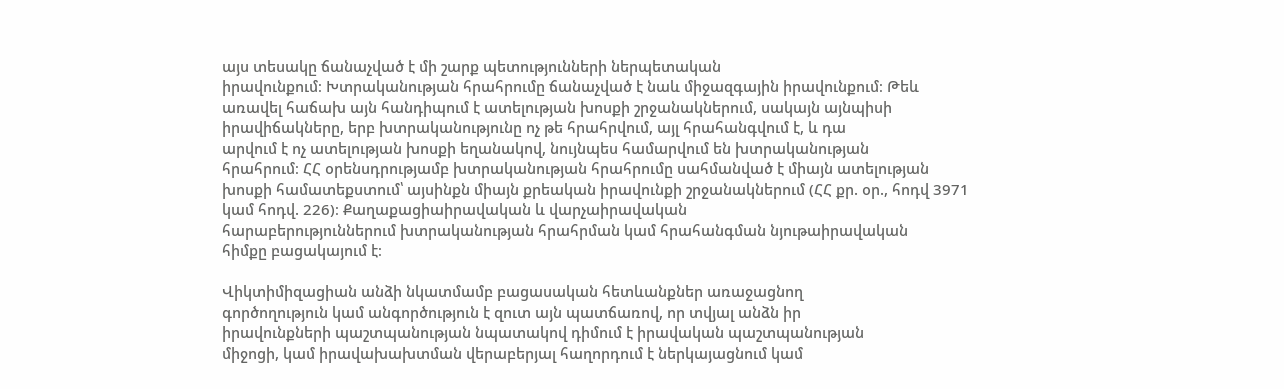այս տեսակը ճանաչված է մի շարք պետությունների ներպետական
իրավունքում։ Խտրականության հրահրումը ճանաչված է նաև միջազգային իրավունքում։ Թեև առավել հաճախ այն հանդիպում է ատելության խոսքի շրջանակներում, սակայն այնպիսի իրավիճակները, երբ խտրականությունը ոչ թե հրահրվում, այլ հրահանգվում է, և դա
արվում է ոչ ատելության խոսքի եղանակով, նույնպես համարվում են խտրականության
հրահրում։ ՀՀ օրենսդրությամբ խտրականության հրահրումը սահմանված է միայն ատելության խոսքի համատեքստում՝ այսինքն միայն քրեական իրավունքի շրջանակներում (ՀՀ քր. օր., հոդվ 3971 կամ հոդվ. 226)։ Քաղաքացիաիրավական և վարչաիրավական
հարաբերություններում խտրականության հրահրման կամ հրահանգման նյութաիրավական
հիմքը բացակայում է։

Վիկտիմիզացիան անձի նկատմամբ բացասական հետևանքներ առաջացնող
գործողություն կամ անգործություն է զուտ այն պատճառով, որ տվյալ անձն իր
իրավունքների պաշտպանության նպատակով դիմում է իրավական պաշտպանության
միջոցի, կամ իրավախախտման վերաբերյալ հաղորդում է ներկայացնում կամ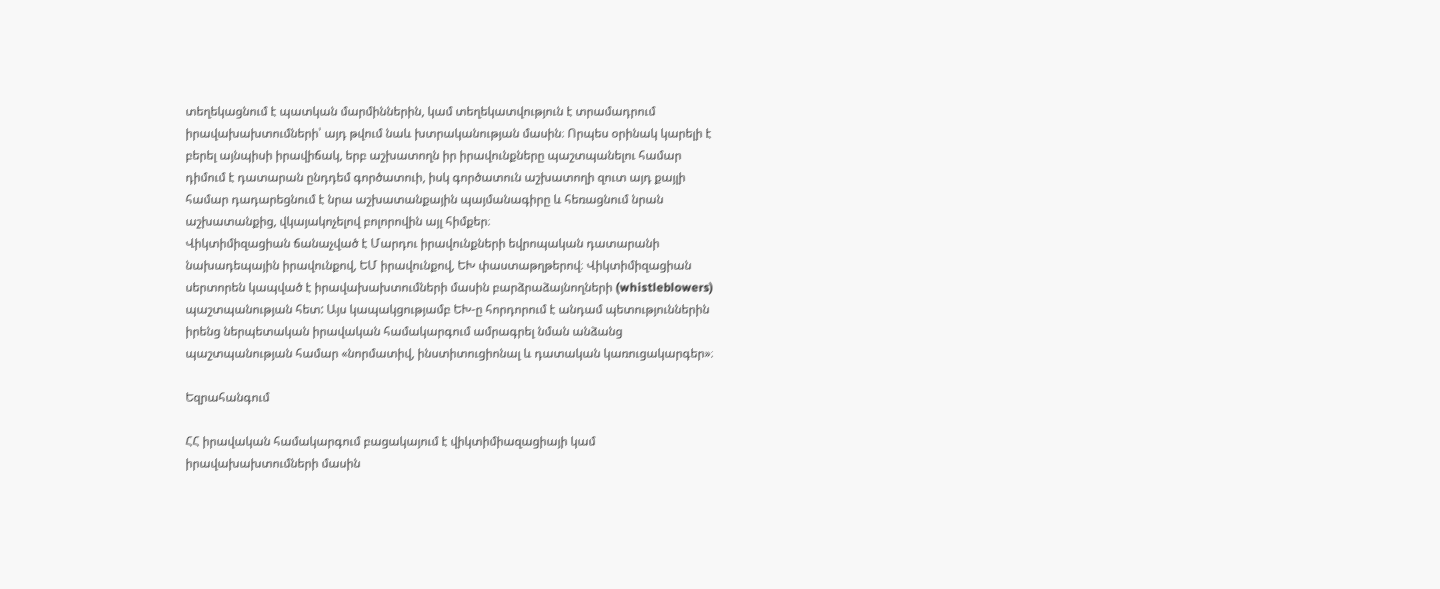տեղեկացնում է պատկան մարմիններին, կամ տեղեկատվություն է տրամադրում
իրավախախտումների՝ այդ թվում նաև խտրականության մասին։ Որպես օրինակ կարելի է
բերել այնպիսի իրավիճակ, երբ աշխատողն իր իրավունքները պաշտպանելու համար
դիմում է դատարան ընդդեմ գործատուի, իսկ գործատուն աշխատողի զուտ այդ քայլի
համար դադարեցնում է նրա աշխատանքային պայմանագիրը և հեռացնում նրան
աշխատանքից, վկայակոչելով բոլորովին այլ հիմքեր։
Վիկտիմիզացիան ճանաչված է Մարդու իրավունքների եվրոպական դատարանի
նախադեպային իրավունքով, ԵՄ իրավունքով, ԵԽ փաստաթղթերով։ Վիկտիմիզացիան
սերտորեն կապված է իրավախախտումների մասին բարձրաձայնողների (whistleblowers)
պաշտպանության հետ: Այս կապակցությամբ ԵԽ-ը հորդորում է անդամ պետություններին
իրենց ներպետական իրավական համակարգում ամրագրել նման անձանց
պաշտպանության համար «նորմատիվ, ինստիտուցիոնալ և դատական կառուցակարգեր»։

Եզրահանգում

ՀՀ իրավական համակարգում բացակայում է վիկտիմիազացիայի կամ
իրավախախտումների մասին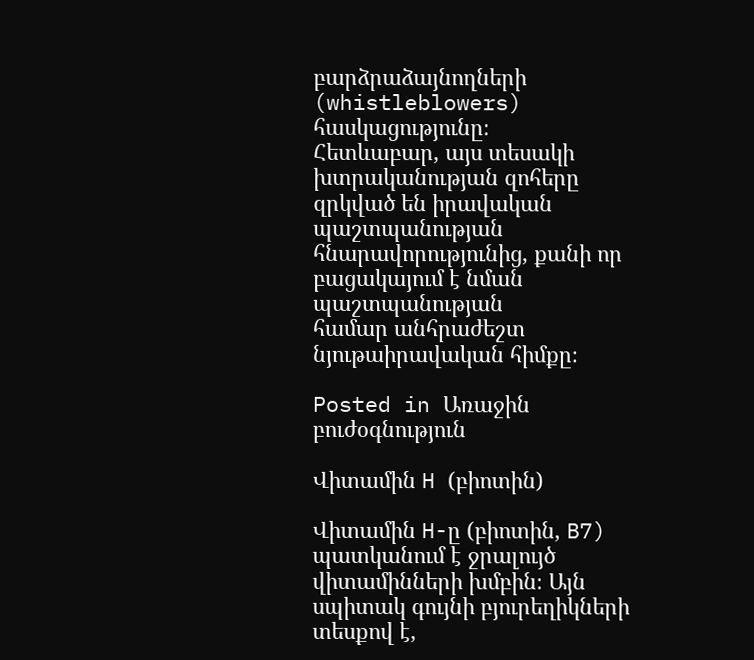բարձրաձայնողների (whistleblowers) հասկացությունը։
Հետևաբար, այս տեսակի խտրականության զոհերը զրկված են իրավական
պաշտպանության հնարավորությունից, քանի որ բացակայում է նման պաշտպանության
համար անհրաժեշտ նյութաիրավական հիմքը։

Posted in Առաջին բուժօգնություն

Վիտամին H (բիոտին)

Վիտամին H-ը (բիոտին, B7) պատկանում է ջրալույծ վիտամինների խմբին։ Այն սպիտակ գույնի բյուրեղիկների տեսքով է,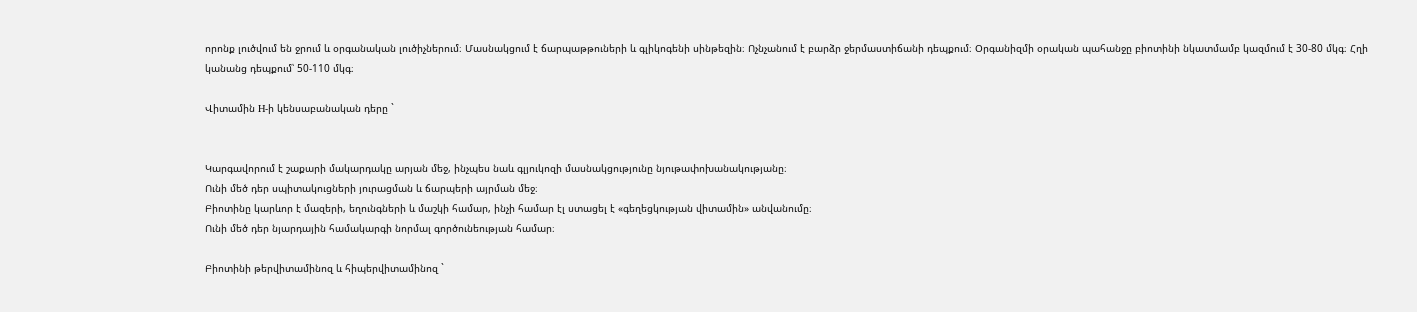որոնք լուծվում են ջրում և օրգանական լուծիչներում։ Մասնակցում է ճարպաթթուների և գլիկոգենի սինթեզին։ Ոչնչանում է բարձր ջերմաստիճանի դեպքում։ Օրգանիզմի օրական պահանջը բիոտինի նկատմամբ կազմում է 30-80 մկգ։ Հղի կանանց դեպքում՝ 50-110 մկգ։

Վիտամին H-ի կենսաբանական դերը `


Կարգավորում է շաքարի մակարդակը արյան մեջ, ինչպես նաև գլյուկոզի մասնակցությունը նյութափոխանակությանը։
Ունի մեծ դեր սպիտակուցների յուրացման և ճարպերի այրման մեջ։
Բիոտինը կարևոր է մազերի, եղունգների և մաշկի համար, ինչի համար էլ ստացել է «գեղեցկության վիտամին» անվանումը։
Ունի մեծ դեր նյարդային համակարգի նորմալ գործունեության համար։

Բիոտինի թերվիտամինոզ և հիպերվիտամինոզ `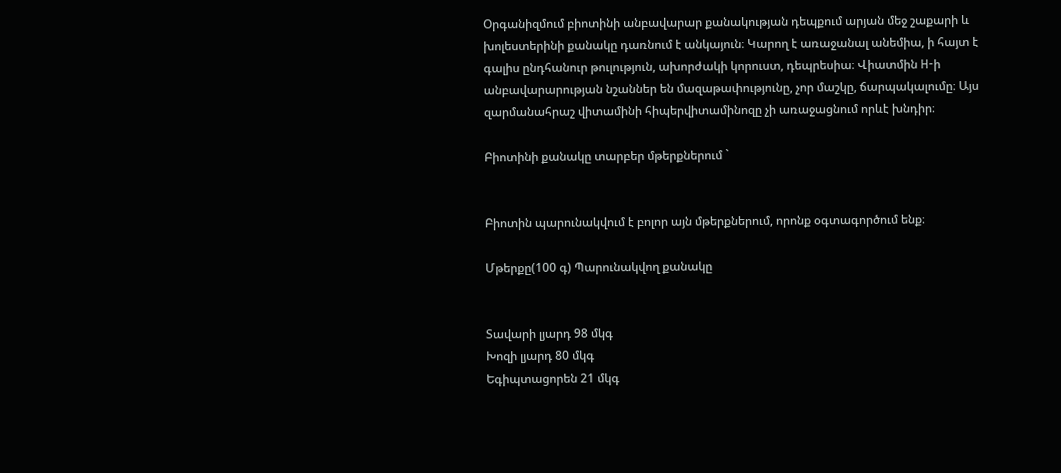Օրգանիզմում բիոտինի անբավարար քանակության դեպքում արյան մեջ շաքարի և խոլեստերինի քանակը դառնում է անկայուն։ Կարող է առաջանալ անեմիա, ի հայտ է գալիս ընդհանուր թուլություն, ախորժակի կորուստ, դեպրեսիա։ Վիատմին H-ի անբավարարության նշաններ են մազաթափությունը, չոր մաշկը, ճարպակալումը։ Այս զարմանահրաշ վիտամինի հիպերվիտամինոզը չի առաջացնում որևէ խնդիր։

Բիոտինի քանակը տարբեր մթերքներում `


Բիոտին պարունակվում է բոլոր այն մթերքներում, որոնք օգտագործում ենք։

Մթերքը(100 գ) Պարունակվող քանակը


Տավարի լյարդ 98 մկգ
Խոզի լյարդ 80 մկգ
Եգիպտացորեն 21 մկգ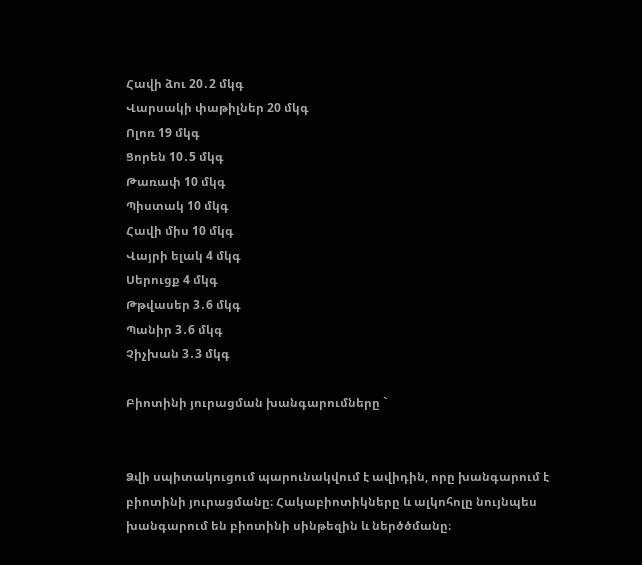Հավի ձու 20․2 մկգ
Վարսակի փաթիլներ 20 մկգ
Ոլոռ 19 մկգ
Ցորեն 10․5 մկգ
Թառափ 10 մկգ
Պիստակ 10 մկգ
Հավի միս 10 մկգ
Վայրի ելակ 4 մկգ
Սերուցք 4 մկգ
Թթվասեր 3․6 մկգ
Պանիր 3․6 մկգ
Չիչխան 3․3 մկգ

Բիոտինի յուրացման խանգարումները `


Ձվի սպիտակուցում պարունակվում է ավիդին, որը խանգարում է բիոտինի յուրացմանը։ Հակաբիոտիկները և ալկոհոլը նույնպես խանգարում են բիոտինի սինթեզին և ներծծմանը։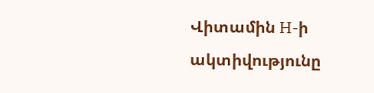Վիտամին H-ի ակտիվությունը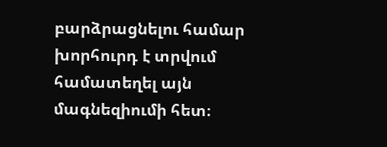բարձրացնելու համար խորհուրդ է տրվում համատեղել այն մագնեզիումի հետ։